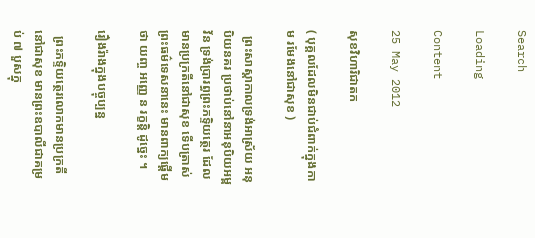Search

Loading

Content

25 May 2012

សុខវិហារិជាតក

( បុគ្គលដែលមិនជាប់ជំពាក់ក្នុងកាម រមែងនៅជាសុខ )

  ព្រះសាស្ដាកាលទ្រង់អាស្រ័យ អនុបិយនគរ ប្រថាប់នៅនាអនុបិយអម្ពវ័ន ទ្រង់ប្រារព្ធព្រះភទ្ទិយត្ថេរ ដែលមានប្រក្រតីនៅជាសុខ ទើបត្រាស់ព្រះធម៌ទេសនានេះ មានពាក្យផ្ដើមថា យញ្ច អញ្ញេ ន រក្ខន្តិ ដូច្នេះ ។

រឿងរ៉ាងក្នុងបច្ចុប្បន្ន

  ព្រះភទ្ទិយត្ថេរលោកមានប្រក្រតីនៅជាសុខ មានព្រះឧបាលីជាគម្រប់ ៧ បួសក្នុ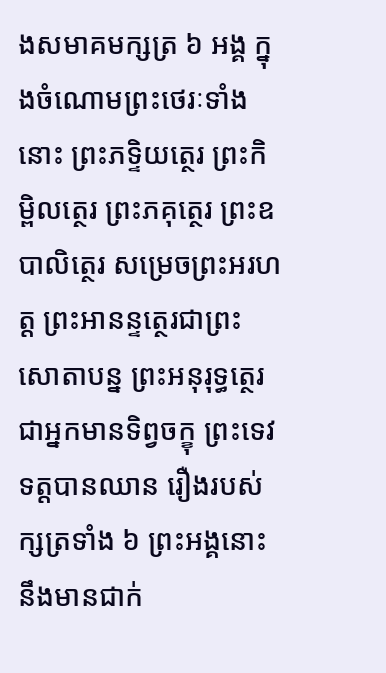ងសមាគមក្សត្រ ៦ អង្គ ក្នុងចំណោមព្រះថេរៈទាំងនោះ ព្រះភទ្ទិយត្ថេរ ព្រះកិម្ពិលត្ថេរ ព្រះភគុត្ថេរ ព្រះឧបាលិត្ថេរ សម្រេចព្រះអរហត្ត ព្រះអានន្ទត្ថេរជាព្រះសោតាបន្ន ព្រះអនុរុទ្ធត្ថេរជាអ្នកមានទិព្វចក្ខុ ព្រះទេវទត្តបានឈាន រឿងរបស់ក្សត្រទាំង ៦ ព្រះអង្គនោះ នឹងមានជាក់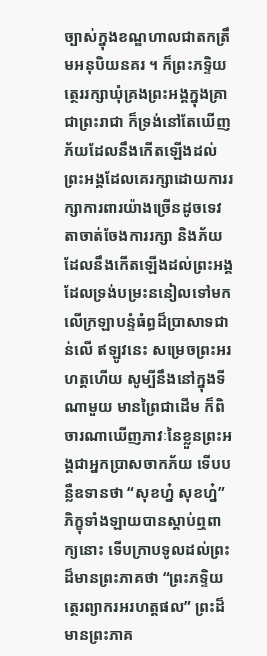ច្បាស់ក្នុងខណ្ឌហាលជាតកត្រឹមអនុបិយនគរ ។ ក៏ព្រះភទ្ទិយត្ថេររក្សាឃុំគ្រងព្រះអង្គក្នុងគ្រាជាព្រះរាជា ក៏ទ្រង់នៅតែឃើញភ័យដែលនឹងកើតឡើងដល់ព្រះអង្គដែលគេរក្សាដោយការរក្សាការពារយ៉ាងច្រើនដូចទេវតាចាត់ចែងការរក្សា និងភ័យដែលនឹងកើតឡើងដល់ព្រះអង្គដែលទ្រង់បម្រះននៀលទៅមកលើក្រឡាបន្ទំធំព្ធដ៏ប្រាសាទជាន់លើ ឥឡូវនេះ សម្រេចព្រះអរហត្តហើយ សូម្បីនឹងនៅក្នុងទីណាមួយ មានព្រៃជាដើម ក៏ពិចារណាឃើញភាវៈនៃខ្លួនព្រះអង្គជាអ្នកប្រាសចាកភ័យ ទើបបន្លឺឧទានថា “សុខហ្ន៎ សុខហ្ន៎” ភិក្ខុទាំងឡាយបានស្តាប់ឮពាក្យនោះ ទើបក្រាបទូលដល់ព្រះដ៏មានព្រះភាគថា “ព្រះភទ្ទិយត្ថេរព្យាករអរហត្តផល” ព្រះដ៏មានព្រះភាគ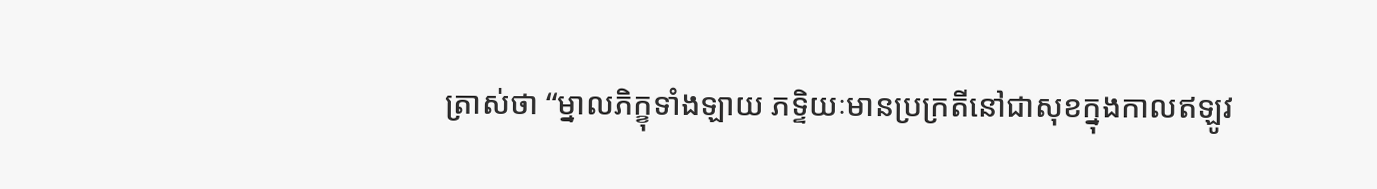ត្រាស់ថា “ម្នាលភិក្ខុទាំងឡាយ ភទ្ទិយៈមានប្រក្រតីនៅជាសុខក្នុងកាលឥឡូវ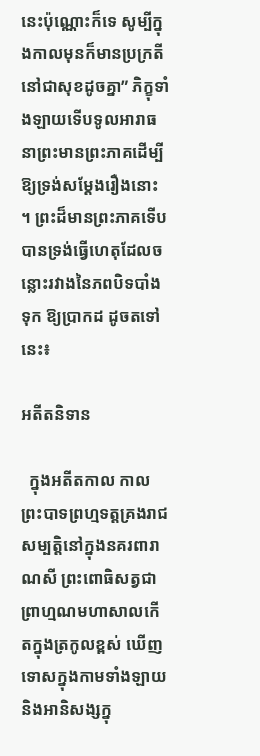នេះប៉ុណ្ណោះក៏ទេ សូម្បីក្នុងកាលមុនក៏មានប្រក្រតីនៅជាសុខដូចគ្នា” ភិក្ខុទាំងឡាយទើបទូលអារាធនាព្រះមានព្រះភាគដើម្បីឱ្យទ្រង់សម្តែងរឿងនោះ ។ ព្រះដ៏មានព្រះភាគទើបបានទ្រង់ធ្វើហេតុដែលចន្លោះរវាងនៃភពបិទបាំងទុក ឱ្យប្រាកដ ដូចតទៅនេះ៖

អតីតនិទាន

  ក្នុងអតីតកាល កាលព្រះបាទព្រហ្មទត្តគ្រងរាជសម្បត្តិនៅក្នុងនគរពារាណសី ព្រះពោធិសត្វជាព្រាហ្មណមហាសាលកើតក្នុងត្រកូលខ្ពស់ ឃើញទោសក្នុងកាមទាំងឡាយ និងអានិសង្សក្នុ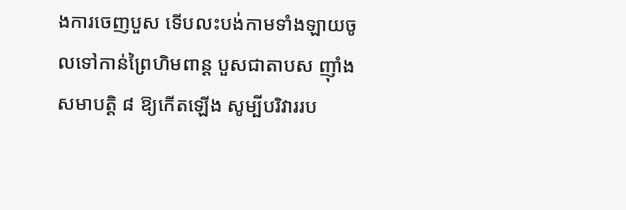ងការចេញបួស ទើបលះបង់កាមទាំងឡាយចូលទៅកាន់ព្រៃហិមពាន្ដ បួសជាតាបស ញ៉ាំងសមាបត្តិ ៨ ឱ្យកើតឡើង សូម្បីបរិវាររប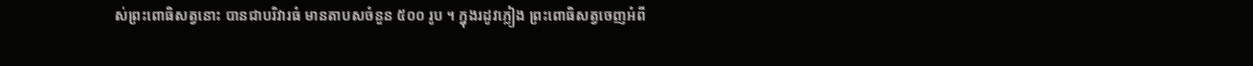ស់ព្រះពោធិសត្វនោះ បានជាបរិវារធំ មានតាបសចំនួន ៥០០ រូប ។ ក្នុងរដូវភ្លៀង ព្រះពោធិសត្វចេញអំពី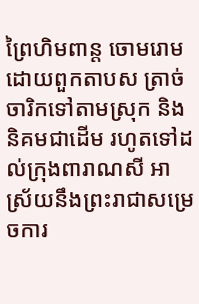ព្រៃហិមពាន្ត ចោមរោមដោយពួកតាបស ត្រាច់ចារិកទៅតាមស្រុក និងនិគមជាដើម រហូតទៅដល់ក្រុងពារាណសី អាស្រ័យនឹងព្រះរាជាសម្រេចការ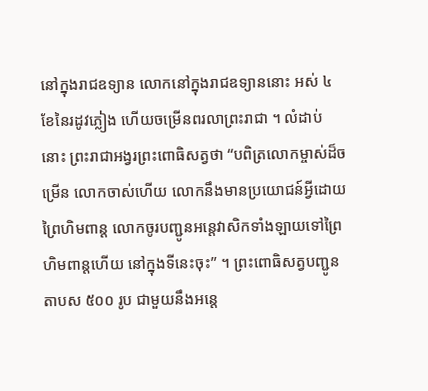នៅក្នុងរាជឧទ្យាន លោកនៅក្នុងរាជឧទ្យាននោះ អស់ ៤ ខែនៃរដូវភ្លៀង ហើយចម្រើនពរលាព្រះរាជា ។ លំដាប់នោះ ព្រះរាជាអង្វរព្រះពោធិសត្វថា “បពិត្រលោកម្ចាស់ដ៏ចម្រើន លោកចាស់ហើយ លោកនឹងមានប្រយោជន៍អ្វីដោយព្រៃហិមពាន្ត លោកចូរបញ្ជូនអន្តេវាសិកទាំងឡាយទៅព្រៃហិមពាន្តហើយ នៅក្នុងទីនេះចុះ” ។ ព្រះពោធិសត្វបញ្ជូនតាបស ៥០០ រូប ជាមួយនឹងអន្តេ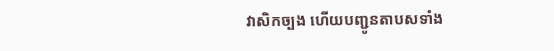វាសិកច្បង ហើយបញ្ជូនតាបសទាំង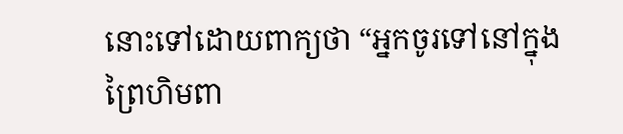នោះទៅដោយពាក្យថា “អ្នកចូរទៅនៅក្នុងព្រៃហិមពា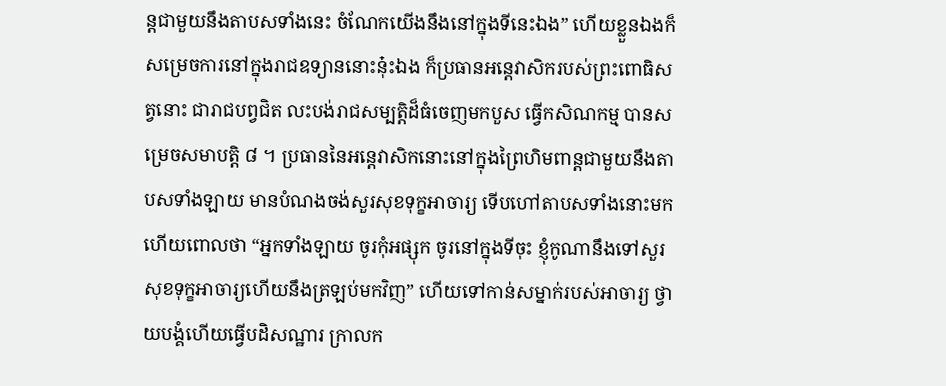ន្តជាមួយនឹងតាបសទាំងនេះ ចំណែកយើងនឹងនៅក្នុងទីនេះឯង” ហើយខ្លួនឯងក៏សម្រេចការនៅក្នុងរាជឧទ្យាននោះនុ៎ះឯង ក៏ប្រធានអន្តេវាសិករបស់ព្រះពោធិសត្វនោះ ជារាជបព្វជិត លះបង់រាជសម្បត្តិដ៏ធំចេញមកបួស ធ្វើកសិណកម្ម បានសម្រេចសមាបត្តិ ៨ ។ ប្រធាននៃអន្តេវាសិកនោះនៅក្នុងព្រៃហិមពាន្តជាមួយនឹងតាបសទាំងឡាយ មានបំណងចង់សួរសុខទុក្ខអាចារ្យ ទើបហៅតាបសទាំងនោះមកហើយពោលថា “អ្នកទាំងឡាយ ចូរកុំអផ្សុក ចូរនៅក្នុងទីចុះ ខ្ញុំកូណានឹងទៅសួរសុខទុក្ខអាចារ្យហើយនឹងត្រឡប់មកវិញ” ហើយទៅកាន់សម្នាក់របស់អាចារ្យ ថ្វាយបង្គំហើយធ្វើបដិសណ្ឋារ ក្រាលក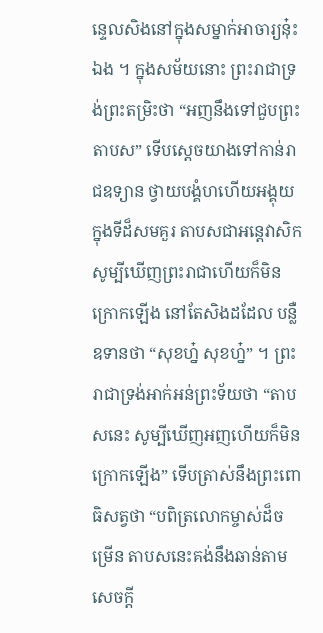ន្ទេលសិងនៅក្នុងសម្នាក់អាចារ្យនុ៎ះឯង ។ ក្នុងសម័យនោះ ព្រះរាជាទ្រង់ព្រះតម្រិះថា “អញនឹងទៅជួបព្រះតាបស” ទើបស្ដេចយាងទៅកាន់រាជឧទ្យាន ថ្វាយបង្គំហហើយអង្គុយក្នុងទីដ៏សមគួរ តាបសជាអន្តេវាសិកសូម្បីឃើញព្រះរាជាហើយក៏មិនក្រោកឡើង នៅតែសិងដដែល បន្លឺឧទានថា “សុខហ្ន៎ សុខហ្ន៎” ។ ព្រះរាជាទ្រង់អាក់អន់ព្រះទ័យថា “តាបសនេះ សូម្បីឃើញអញហើយក៏មិនក្រោកឡើង” ទើបត្រាស់នឹងព្រះពោធិសត្វថា “បពិត្រលោកម្ចាស់ដ៏ចម្រើន តាបសនេះគង់នឹងឆាន់តាមសេចក្តី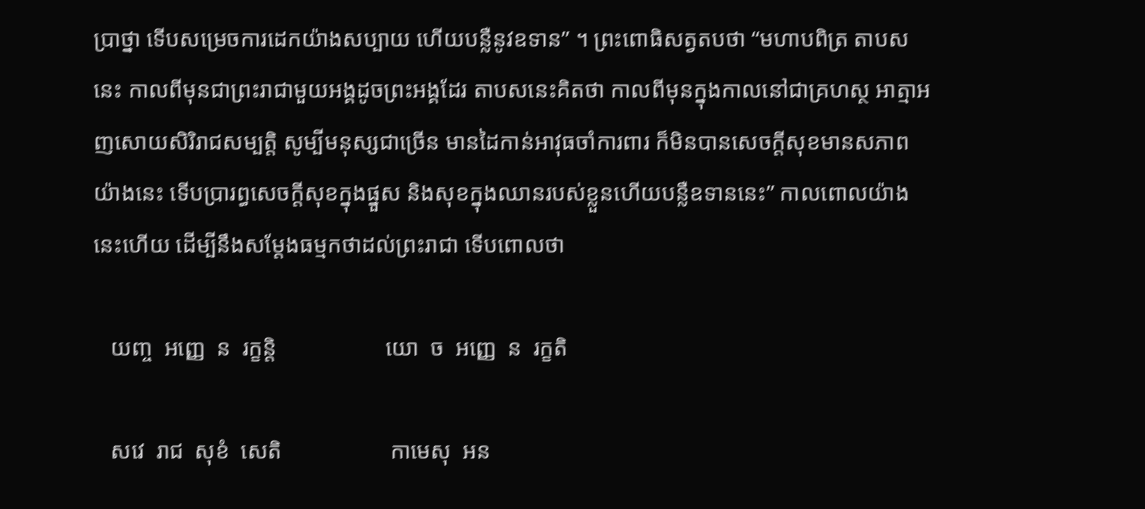ប្រាថ្នា ទើបសម្រេចការដេកយ៉ាងសប្បាយ ហើយបន្លឺនូវឧទាន” ។ ព្រះពោធិសត្វតបថា “មហាបពិត្រ តាបសនេះ កាលពីមុនជាព្រះរាជាមួយអង្គដូចព្រះអង្គដែរ តាបសនេះគិតថា កាលពីមុនក្នុងកាលនៅជាគ្រហស្ថ អាត្មាអញសោយសិរិរាជសម្បត្តិ សូម្បីមនុស្សជាច្រើន មានដៃកាន់អាវុធចាំការពារ ក៏មិនបានសេចក្តីសុខមានសភាពយ៉ាងនេះ ទើបប្រារព្ធសេចក្តីសុខក្នុងផ្នួស និងសុខក្នុងឈានរបស់ខ្លួនហើយបន្លឺឧទាននេះ” កាលពោលយ៉ាងនេះហើយ ដើម្បីនឹងសម្ដែងធម្មកថាដល់ព្រះរាជា ទើបពោលថា

   យញ្ច  អញ្ញេ  ន  រក្ខន្តិ                   យោ  ច  អញ្ញេ  ន  រក្ខតិ

   សវេ  រាជ  សុខំ  សេតិ                   កាមេសុ  អន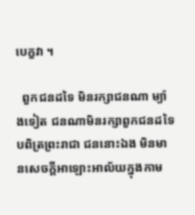បេក្ខវា ។

  ពួកជនដទៃ មិនរក្សាជនណា ម្យ៉ាងទៀត ជនណាមិនរក្សាពួកជនដទៃ បពិត្រព្រះរាជា ជននោះឯង មិនមានសេចក្តីអាឡោះអាល័យក្នុងកាម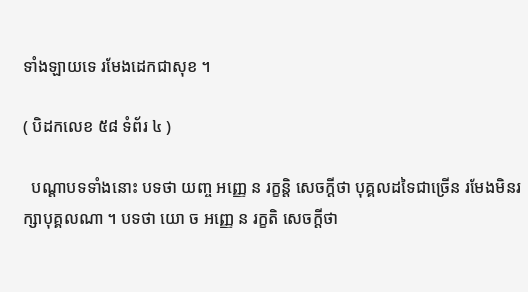ទាំងឡាយទេ រមែងដេកជាសុខ ។

( បិដកលេខ ៥៨ ទំព័រ ៤ )

  បណ្ដាបទទាំងនោះ បទថា យញ្ច អញ្ញេ ន រក្ខន្តិ សេចក្ដីថា បុគ្គលដទៃជាច្រើន រមែងមិនរក្សាបុគ្គលណា ។ បទថា យោ ច អញ្ញេ ន រក្ខតិ សេចក្ដីថា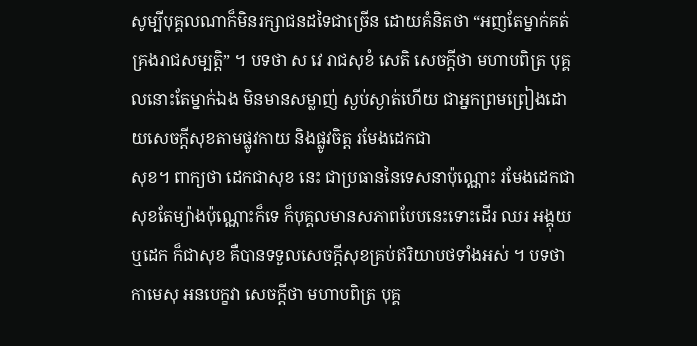សូម្បីបុគ្គលណាក៏មិនរក្សាជនដទៃជាច្រើន ដោយគំនិតថា “អញតែម្នាក់គត់គ្រងរាជសម្បត្តិ” ។ បទថា ស វេ រាជសុខំ សេតិ សេចក្ដីថា មហាបពិត្រ បុគ្គលនោះតែម្នាក់ឯង មិនមានសម្លាញ់ ស្ងប់ស្ងាត់ហើយ ជាអ្នកព្រមព្រៀងដោយសេចក្ដីសុខតាមផ្លូវកាយ និងផ្លូវចិត្ត រមែងដេកជា
សុខ។ ពាក្យថា ដេកជាសុខ នេះ ជាប្រធាននៃទេសនាប៉ុណ្ណោះ រមែងដេកជាសុខតែម្យ៉ាងប៉ុណ្ណោះក៏ទេ ក៏បុគ្គលមានសភាពបែបនេះទោះដើរ ឈរ អង្គុយ ឬដេក ក៏ជាសុខ គឺបានទទួលសេចក្ដីសុខគ្រប់ឥរិយាបថទាំងអស់ ។ បទថា កាមេសុ អនបេក្ខវា សេចក្ដីថា មហាបពិត្រ បុគ្គ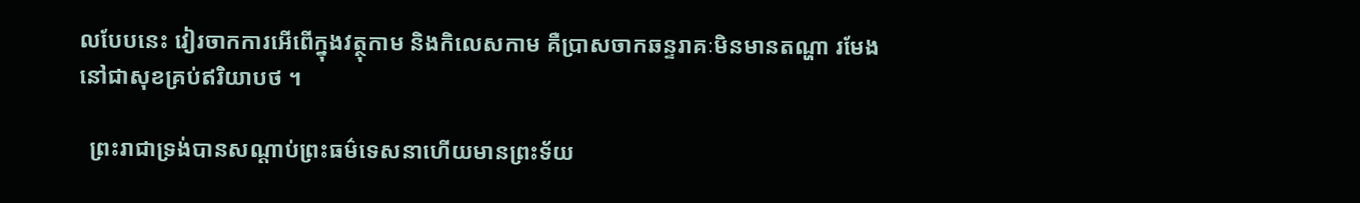លបែបនេះ វៀរចាកការអើពើក្នុងវត្ថុកាម និងកិលេសកាម គឺប្រាសចាកឆន្ទរាគៈមិនមានតណ្ហា រមែងនៅជាសុខគ្រប់ឥរិយាបថ ។

  ព្រះរាជាទ្រង់បានសណ្ដាប់ព្រះធម៌ទេសនាហើយមានព្រះទ័យ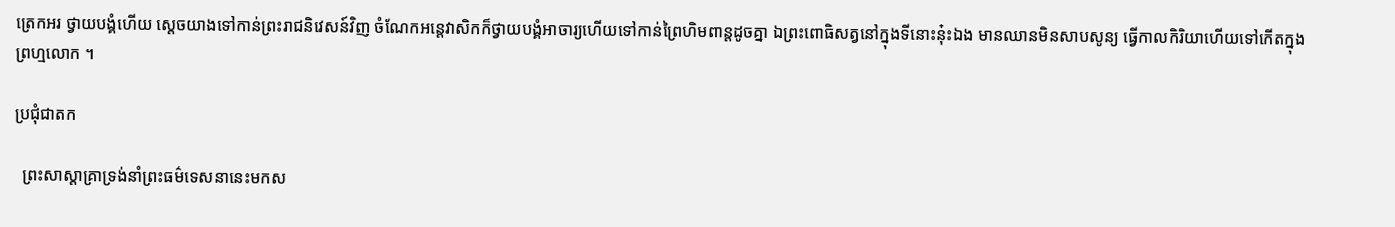ត្រេកអរ ថ្វាយបង្គំហើយ ស្ដេចយាងទៅកាន់ព្រះរាជនិវេសន៍វិញ ចំណែកអន្តេវាសិកក៏ថ្វាយបង្គំអាចារ្យហើយទៅកាន់ព្រៃហិមពាន្តដូចគ្នា ឯព្រះពោធិសត្វនៅក្នុងទីនោះនុ៎ះឯង មានឈានមិនសាបសូន្យ ធ្វើកាលកិរិយាហើយទៅកើតក្នុងព្រហ្មលោក ។

ប្រជុំជាតក

  ព្រះសាស្ដាគ្រាទ្រង់នាំព្រះធម៌ទេសនានេះមកស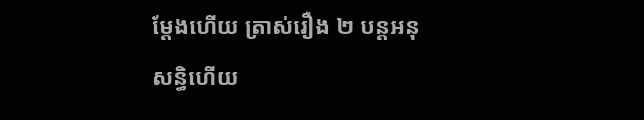ម្ដែងហើយ ត្រាស់រឿង ២ បន្ដអនុសន្ធិហើយ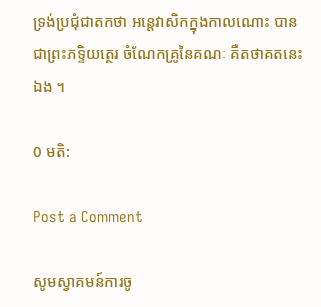ទ្រង់ប្រជុំជាតកថា អន្តេវាសិកក្នុងកាលណោះ បានជាព្រះភទ្ទិយត្ថេរ ចំណែកគ្រូនៃគណៈ គឺតថាគតនេះឯង ។

0 មតិ:

Post a Comment

សូមស្វាគមន៍ការចូ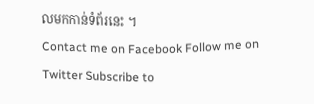លមកកាន់ទំព័រនេះ ។
Contact me on Facebook Follow me on Twitter Subscribe to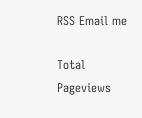RSS Email me

Total Pageviews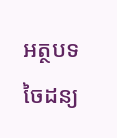អត្ថបទចៃដន្យ